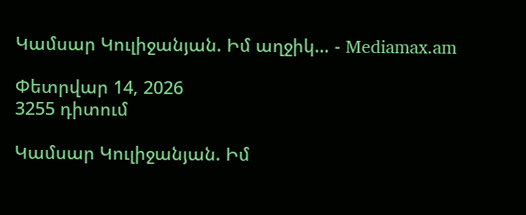Կամսար Կուլիջանյան. Իմ աղջիկ… - Mediamax.am

Փետրվար 14, 2026
3255 դիտում

Կամսար Կուլիջանյան. Իմ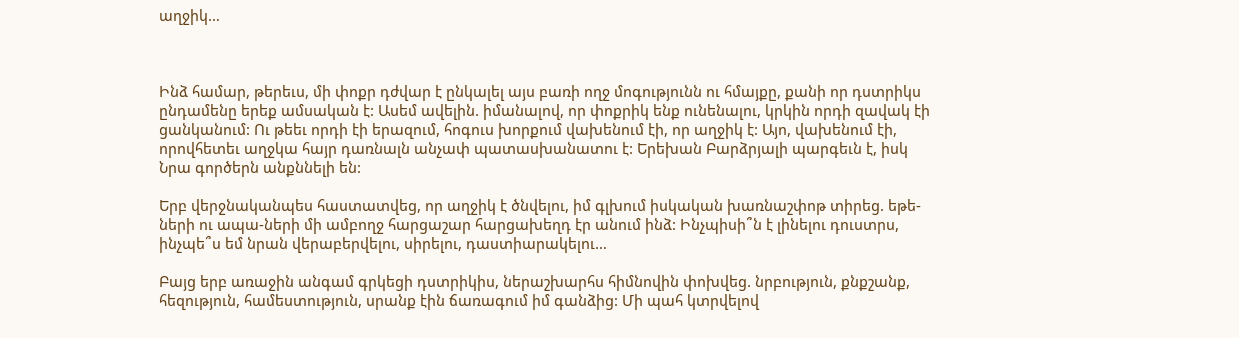աղջիկ…



Ինձ համար, թերեւս, մի փոքր դժվար է ընկալել այս բառի ողջ մոգությունն ու հմայքը, քանի որ դստրիկս ընդամենը երեք ամսական է: Ասեմ ավելին. իմանալով, որ փոքրիկ ենք ունենալու, կրկին որդի զավակ էի ցանկանում: Ու թեեւ որդի էի երազում, հոգուս խորքում վախենում էի, որ աղջիկ է: Այո, վախենում էի, որովհետեւ աղջկա հայր դառնալն անչափ պատասխանատու է: Երեխան Բարձրյալի պարգեւն է, իսկ Նրա գործերն անքննելի են:

Երբ վերջնականպես հաստատվեց, որ աղջիկ է ծնվելու, իմ գլխում իսկական խառնաշփոթ տիրեց. եթե-ների ու ապա-ների մի ամբողջ հարցաշար հարցախեղդ էր անում ինձ: Ինչպիսի՞ն է լինելու դուստրս, ինչպե՞ս եմ նրան վերաբերվելու, սիրելու, դաստիարակելու…

Բայց երբ առաջին անգամ գրկեցի դստրիկիս, ներաշխարհս հիմնովին փոխվեց. նրբություն, քնքշանք, հեզություն, համեստություն, սրանք էին ճառագում իմ գանձից: Մի պահ կտրվելով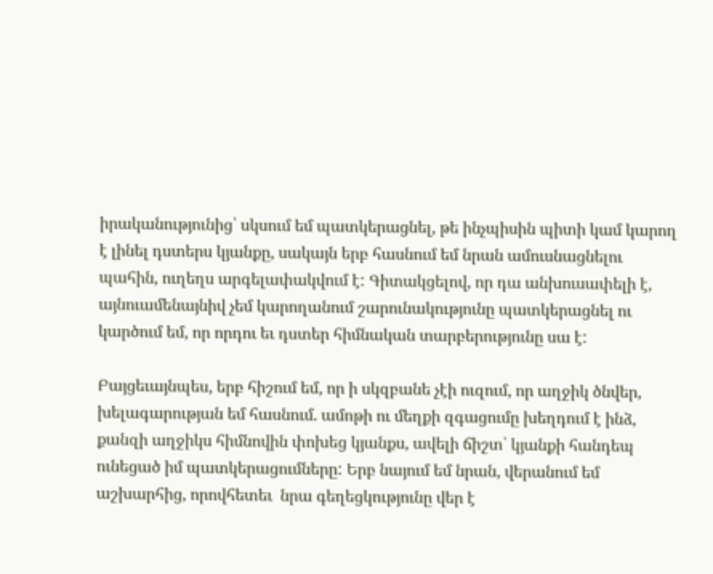իրականությունից՝ սկսում եմ պատկերացնել, թե ինչպիսին պիտի կամ կարող է լինել դստերս կյանքը, սակայն երբ հասնում եմ նրան ամուսնացնելու պահին, ուղեղս արգելափակվում է: Գիտակցելով, որ դա անխուսափելի է, այնուամենայնիվ չեմ կարողանում շարունակությունը պատկերացնել ու կարծում եմ, որ որդու եւ դստեր հիմնական տարբերությունը սա է:

Բայցեւայնպես, երբ հիշում եմ, որ ի սկզբանե չէի ուզում, որ աղջիկ ծնվեր, խելագարության եմ հասնում. ամոթի ու մեղքի զգացումը խեղդում է ինձ, քանզի աղջիկս հիմնովին փոխեց կյանքս, ավելի ճիշտ՝ կյանքի հանդեպ ունեցած իմ պատկերացումները: Երբ նայում եմ նրան, վերանում եմ աշխարհից, որովհետեւ  նրա գեղեցկությունը վեր է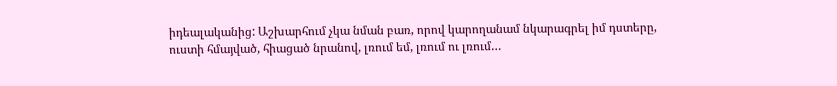իդեալականից: Աշխարհում չկա նման բառ, որով կարողանամ նկարագրել իմ դստերը, ուստի հմայված, հիացած նրանով, լռում եմ, լռում ու լռում…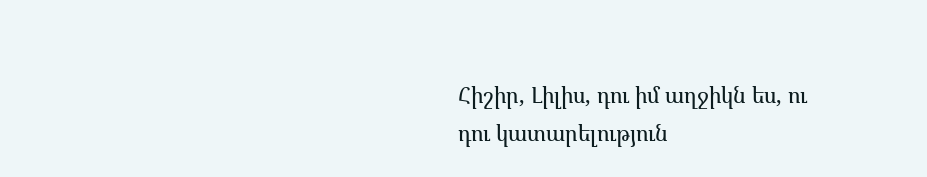Հիշիր, Լիլիս, դու իմ աղջիկն ես, ու դու կատարելություն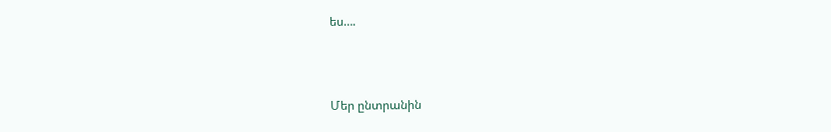ես….



Մեր ընտրանին